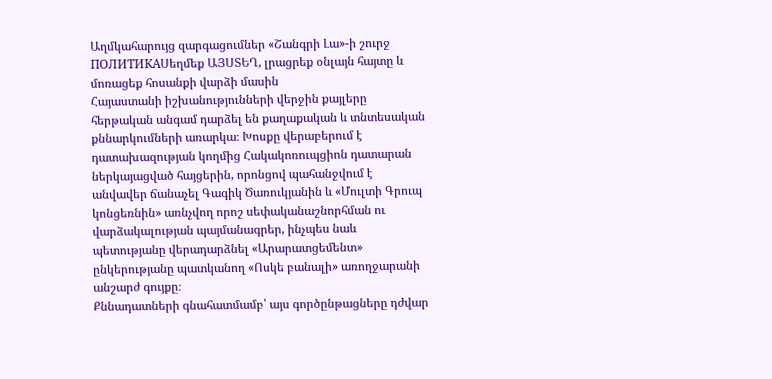Աղմկահարույց զարգացումներ «Շանգրի Լա»-ի շուրջ
ПОЛИТИКАՍեղմեք ԱՅՍՏԵՂ, լրացրեք օնլայն հայտը և մոռացեք հոսանքի վարձի մասին
Հայաստանի իշխանությունների վերջին քայլերը հերթական անգամ դարձել են քաղաքական և տնտեսական քննարկումների առարկա։ Խոսքը վերաբերում է դատախազության կողմից Հակակոռուպցիոն դատարան ներկայացված հայցերին, որոնցով պահանջվում է անվավեր ճանաչել Գագիկ Ծառուկյանին և «Մուլտի Գրուպ կոնցեռնին» առնչվող որոշ սեփականաշնորհման ու վարձակալության պայմանագրեր, ինչպես նաև պետությանը վերադարձնել «Արարատցեմենտ» ընկերությանը պատկանող «Ոսկե բանալի» առողջարանի անշարժ գույքը։
Քննադատների գնահատմամբ՝ այս գործընթացները դժվար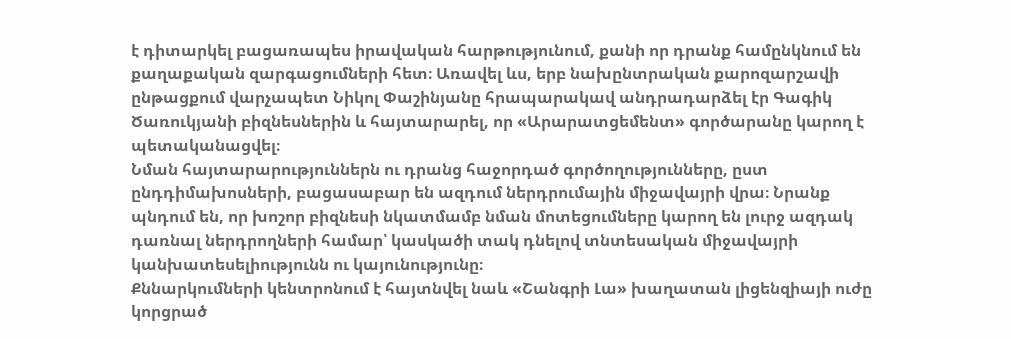է դիտարկել բացառապես իրավական հարթությունում, քանի որ դրանք համընկնում են քաղաքական զարգացումների հետ։ Առավել ևս, երբ նախընտրական քարոզարշավի ընթացքում վարչապետ Նիկոլ Փաշինյանը հրապարակավ անդրադարձել էր Գագիկ Ծառուկյանի բիզնեսներին և հայտարարել, որ «Արարատցեմենտ» գործարանը կարող է պետականացվել։
Նման հայտարարություններն ու դրանց հաջորդած գործողությունները, ըստ ընդդիմախոսների, բացասաբար են ազդում ներդրումային միջավայրի վրա։ Նրանք պնդում են, որ խոշոր բիզնեսի նկատմամբ նման մոտեցումները կարող են լուրջ ազդակ դառնալ ներդրողների համար՝ կասկածի տակ դնելով տնտեսական միջավայրի կանխատեսելիությունն ու կայունությունը։
Քննարկումների կենտրոնում է հայտնվել նաև «Շանգրի Լա» խաղատան լիցենզիայի ուժը կորցրած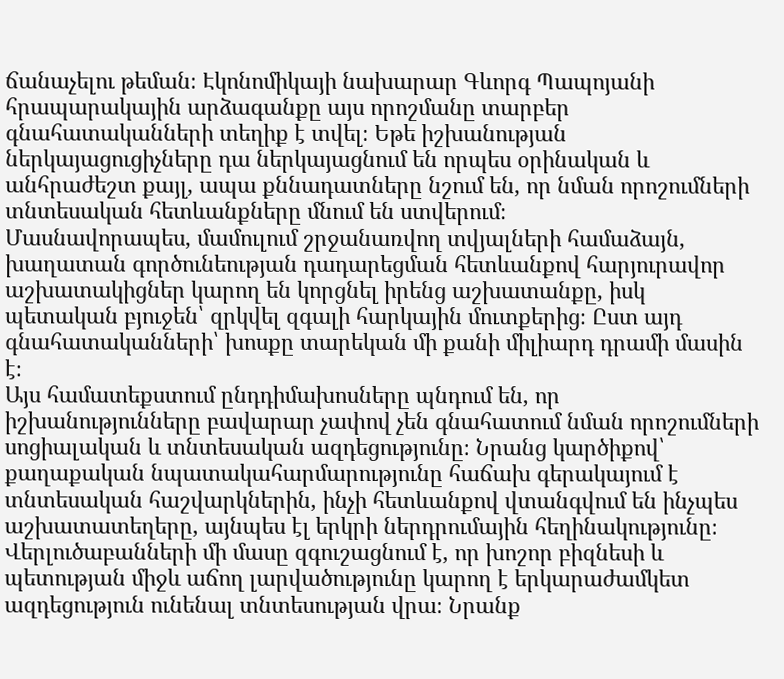ճանաչելու թեման։ Էկոնոմիկայի նախարար Գևորգ Պապոյանի հրապարակային արձագանքը այս որոշմանը տարբեր գնահատականների տեղիք է տվել։ Եթե իշխանության ներկայացուցիչները դա ներկայացնում են որպես օրինական և անհրաժեշտ քայլ, ապա քննադատները նշում են, որ նման որոշումների տնտեսական հետևանքները մնում են ստվերում։
Մասնավորապես, մամուլում շրջանառվող տվյալների համաձայն, խաղատան գործունեության դադարեցման հետևանքով հարյուրավոր աշխատակիցներ կարող են կորցնել իրենց աշխատանքը, իսկ պետական բյուջեն՝ զրկվել զգալի հարկային մուտքերից։ Ըստ այդ գնահատականների՝ խոսքը տարեկան մի քանի միլիարդ դրամի մասին է։
Այս համատեքստում ընդդիմախոսները պնդում են, որ իշխանությունները բավարար չափով չեն գնահատում նման որոշումների սոցիալական և տնտեսական ազդեցությունը։ Նրանց կարծիքով՝ քաղաքական նպատակահարմարությունը հաճախ գերակայում է տնտեսական հաշվարկներին, ինչի հետևանքով վտանգվում են ինչպես աշխատատեղերը, այնպես էլ երկրի ներդրումային հեղինակությունը։
Վերլուծաբանների մի մասը զգուշացնում է, որ խոշոր բիզնեսի և պետության միջև աճող լարվածությունը կարող է երկարաժամկետ ազդեցություն ունենալ տնտեսության վրա։ Նրանք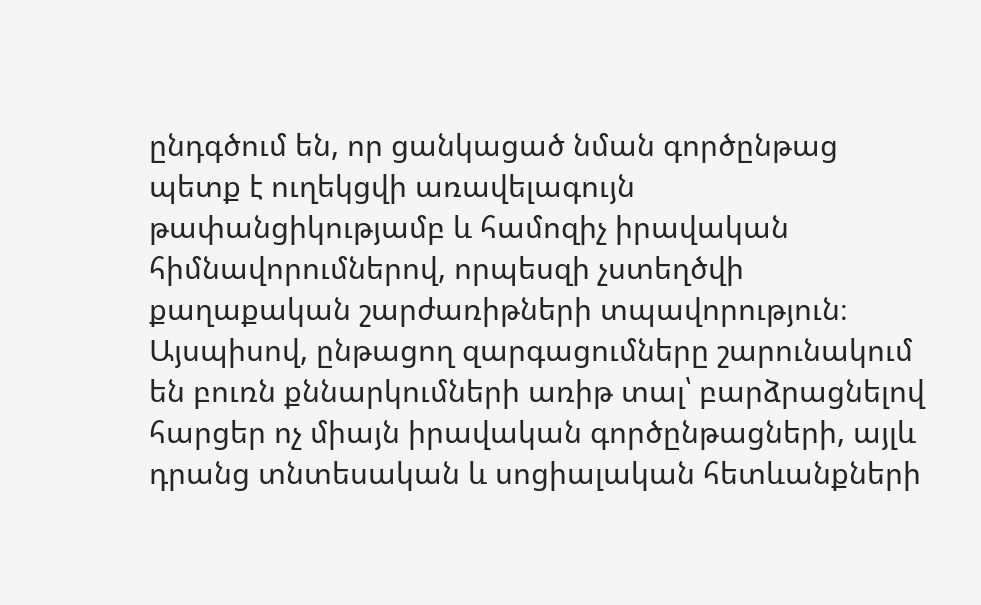ընդգծում են, որ ցանկացած նման գործընթաց պետք է ուղեկցվի առավելագույն թափանցիկությամբ և համոզիչ իրավական հիմնավորումներով, որպեսզի չստեղծվի քաղաքական շարժառիթների տպավորություն։
Այսպիսով, ընթացող զարգացումները շարունակում են բուռն քննարկումների առիթ տալ՝ բարձրացնելով հարցեր ոչ միայն իրավական գործընթացների, այլև դրանց տնտեսական և սոցիալական հետևանքների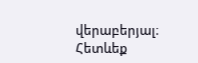վերաբերյալ։
Հետևեք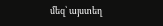մեզ՝ այստեղ